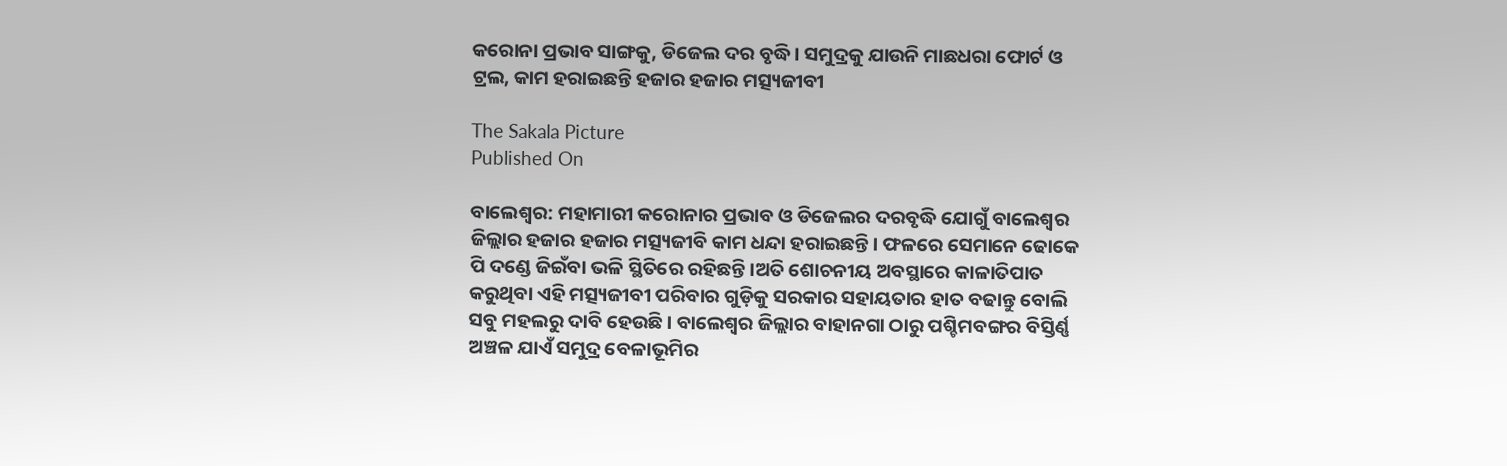କରୋନା ପ୍ରଭାବ ସାଙ୍ଗକୁ, ଡିଜେଲ ଦର ବୃଦ୍ଧି। ସମୁଦ୍ରକୁ ଯାଉନି ମାଛଧରା ଫୋର୍ଟ ଓ‌ ଟ୍ରଲ, କାମ ହରାଇଛନ୍ତି ହଜାର ହଜାର ମତ୍ସ୍ୟଜୀବୀ

The Sakala Picture
Published On

ବାଲେଶ୍ଵର: ମହାମାରୀ କରୋନାର ପ୍ରଭାବ ଓ ଡିଜେଲର ଦରବୃଦ୍ଧି ଯୋଗୁଁ ବାଲେଶ୍ବର ଜିଲ୍ଲାର ହଜାର ହଜାର ମତ୍ସ୍ୟଜୀବି କାମ ଧନ୍ଦା ହରାଇଛନ୍ତି। ଫଳରେ ସେମାନେ ଢୋକେ ପି ଦଣ୍ଡେ ଜିଇଁବା ଭଳି ସ୍ଥିତିରେ ରହିଛନ୍ତି।ଅତି ଶୋଚନୀୟ ଅବସ୍ଥାରେ କାଳାତିପାତ କରୁଥିବା ଏହି ମତ୍ସ୍ୟଜୀବୀ ପରିବାର ଗୁଡ଼ିକୁ ସରକାର ସହାୟତାର ହାତ ବଢାନ୍ତୁ ବୋଲି ସବୁ ମହଲରୁ ଦାବି ହେଉଛି। ବାଲେଶ୍ଵର ଜିଲ୍ଲାର ବାହାନଗା ଠାରୁ ପଶ୍ଚିମବଙ୍ଗର ବିସ୍ତିର୍ଣ୍ଣ ଅଞ୍ଚଳ ଯାଏଁ ସମୁଦ୍ର ବେଳାଭୂମିର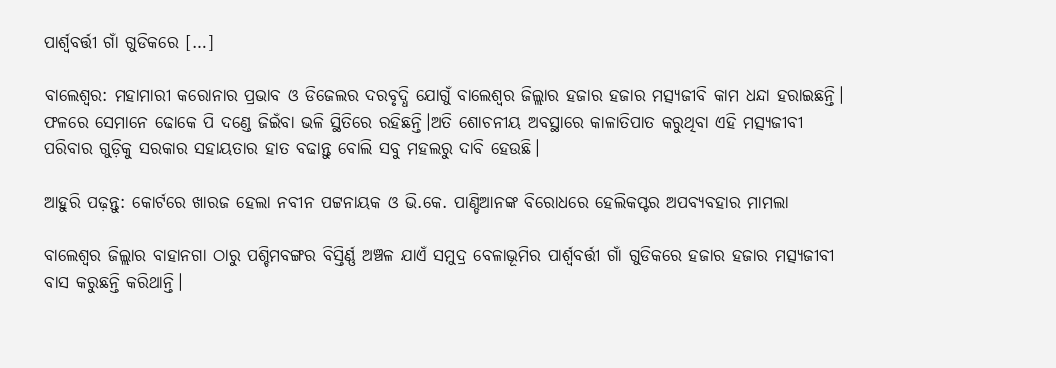ପାର୍ଶ୍ଵବର୍ତ୍ତୀ ଗାଁ ଗୁଡିକରେ […]

ବାଲେଶ୍ଵର: ମହାମାରୀ କରୋନାର ପ୍ରଭାବ ଓ ଡିଜେଲର ଦରବୃଦ୍ଧି ଯୋଗୁଁ ବାଲେଶ୍ବର ଜିଲ୍ଲାର ହଜାର ହଜାର ମତ୍ସ୍ୟଜୀବି କାମ ଧନ୍ଦା ହରାଇଛନ୍ତି। ଫଳରେ ସେମାନେ ଢୋକେ ପି ଦଣ୍ଡେ ଜିଇଁବା ଭଳି ସ୍ଥିତିରେ ରହିଛନ୍ତି।ଅତି ଶୋଚନୀୟ ଅବସ୍ଥାରେ କାଳାତିପାତ କରୁଥିବା ଏହି ମତ୍ସ୍ୟଜୀବୀ ପରିବାର ଗୁଡ଼ିକୁ ସରକାର ସହାୟତାର ହାତ ବଢାନ୍ତୁ ବୋଲି ସବୁ ମହଲରୁ ଦାବି ହେଉଛି।

ଆହୁରି ପଢ଼ନ୍ତୁ: କୋର୍ଟରେ ଖାରଜ ହେଲା ନବୀନ ପଟ୍ଟନାୟକ ଓ ଭି.କେ. ପାଣ୍ଡିଆନଙ୍କ ବିରୋଧରେ ହେଲିକପ୍ଟର ଅପବ୍ୟବହାର ମାମଲା

ବାଲେଶ୍ଵର ଜିଲ୍ଲାର ବାହାନଗା ଠାରୁ ପଶ୍ଚିମବଙ୍ଗର ବିସ୍ତିର୍ଣ୍ଣ ଅଞ୍ଚଳ ଯାଏଁ ସମୁଦ୍ର ବେଳାଭୂମିର ପାର୍ଶ୍ଵବର୍ତ୍ତୀ ଗାଁ ଗୁଡିକରେ ହଜାର ହଜାର ମତ୍ସ୍ୟଜୀବୀ ବାସ କରୁଛନ୍ତି କରିଥାନ୍ତି।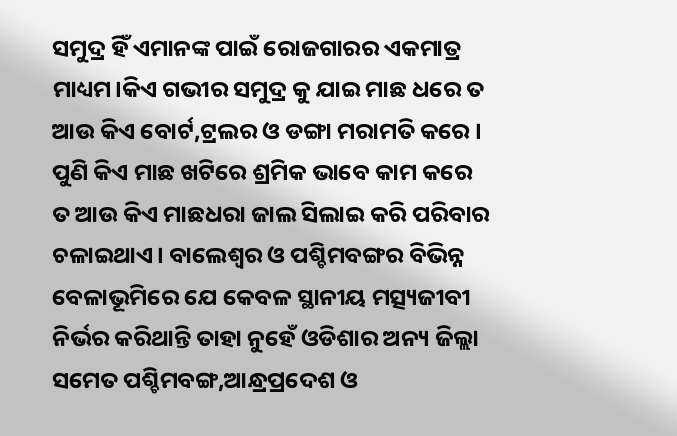ସମୁଦ୍ର ହିଁ ଏମାନଙ୍କ ପାଇଁ ରୋଜଗାରର ଏକମାତ୍ର ମାଧ୍ୟମ।କିଏ ଗଭୀର ସମୁଦ୍ର କୁ ଯାଇ ମାଛ ଧରେ ତ ଆଉ କିଏ ବୋର୍ଟ,ଟ୍ରଲର ଓ ଡଙ୍ଗା ମରାମତି କରେ। ପୁଣି କିଏ ମାଛ ଖଟିରେ ଶ୍ରମିକ ଭାବେ କାମ କରେ ତ ଆଉ କିଏ ମାଛଧରା ଜାଲ ସିଲାଇ କରି ପରିବାର ଚଳାଇଥାଏ। ବାଲେଶ୍ଵର ଓ ପଶ୍ଚିମବଙ୍ଗର ବିଭିନ୍ନ ବେଳାଭୂମିରେ ଯେ କେବଳ ସ୍ଥାନୀୟ ମତ୍ସ୍ୟଜୀବୀ ନିର୍ଭର କରିଥାନ୍ତି ତାହା ନୁହେଁ ଓଡିଶାର ଅନ୍ୟ ଜିଲ୍ଲା ସମେତ ପଶ୍ଚିମବଙ୍ଗ,ଆନ୍ଧ୍ରପ୍ରଦେଶ ଓ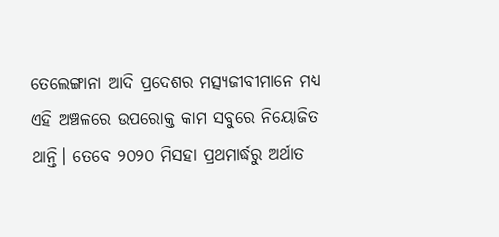ତେଲେଙ୍ଗାନା ଆଦି ପ୍ରଦେଶର ମତ୍ସ୍ୟଜୀବୀମାନେ ମଧ୍ୟ ଏହି ଅଞ୍ଚଳରେ ଉପରୋକ୍ତ କାମ ସବୁରେ ନିୟୋଜିତ ଥାନ୍ତି। ତେବେ ୨୦୨୦ ମିସହା ପ୍ରଥମାର୍ଦ୍ଧରୁ ଅର୍ଥାତ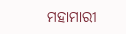ମହାମାରୀ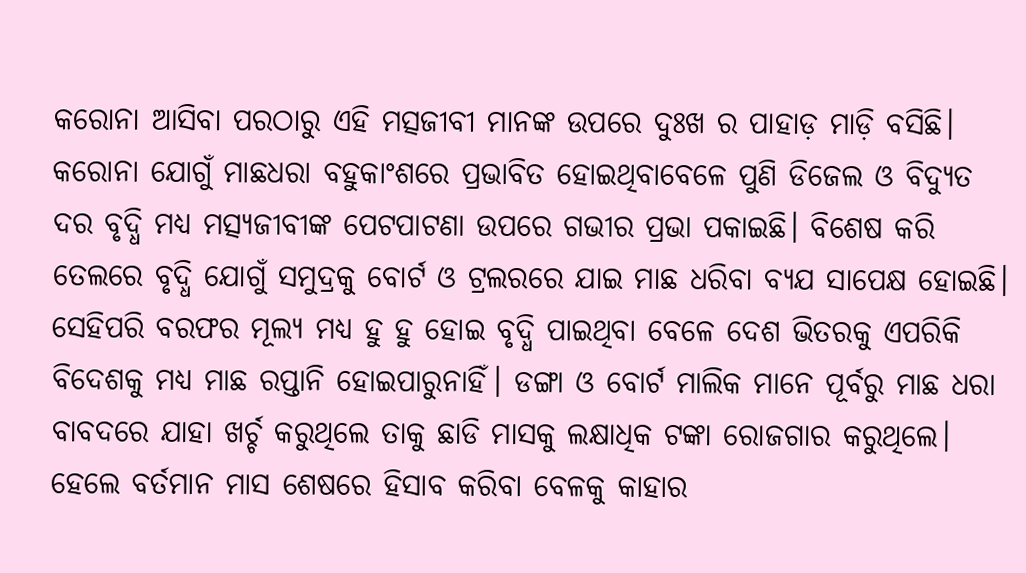କରୋନା ଆସିବା ପରଠାରୁ ଏହି ମତ୍ସଜୀବୀ ମାନଙ୍କ ଉପରେ ଦୁଃଖ ର ପାହାଡ଼ ମାଡ଼ି ବସିଛି। କରୋନା ଯୋଗୁଁ ମାଛଧରା ବହୁକାଂଶରେ ପ୍ରଭାବିତ ହୋଇଥିବାବେଳେ ପୁଣି ଡିଜେଲ ଓ ବିଦ୍ୟୁତ ଦର ବୃଦ୍ଧି ମଧ୍ୟ ମତ୍ସ୍ୟଜୀବୀଙ୍କ ପେଟପାଟଣା ଉପରେ ଗଭୀର ପ୍ରଭା ପକାଇଛି। ବିଶେଷ କରି ତେଲରେ ବୃଦ୍ଧି ଯୋଗୁଁ ସମୁଦ୍ରକୁ ବୋର୍ଟ ଓ ଟ୍ରଲରରେ ଯାଇ ମାଛ ଧରିବା ବ୍ୟଯ ସାପେକ୍ଷ ହୋଇଛି। ସେହିପରି ବରଫର ମୂଲ୍ୟ ମଧ୍ୟ ହୁ ହୁ ହୋଇ ବୃଦ୍ଧି ପାଇଥିବା ବେଳେ ଦେଶ ଭିତରକୁ ଏପରିକି ବିଦେଶକୁ ମଧ୍ୟ ମାଛ ରପ୍ତାନି ହୋଇପାରୁନାହିଁ। ଡଙ୍ଗା ଓ ବୋର୍ଟ ମାଲିକ ମାନେ ପୂର୍ବରୁ ମାଛ ଧରା ବାବଦରେ ଯାହା ଖର୍ଚ୍ଚ କରୁଥିଲେ ତାକୁ ଛାଡି ମାସକୁ ଲକ୍ଷାଧିକ ଟଙ୍କା ରୋଜଗାର କରୁଥିଲେ‌। ହେଲେ ବର୍ତମାନ ମାସ ଶେଷରେ ହିସାବ କରିବା ବେଳକୁ କାହାର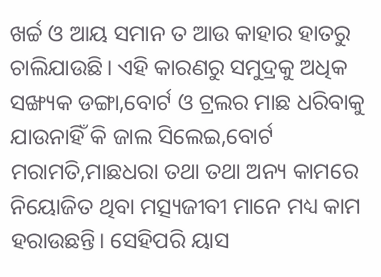ଖର୍ଚ୍ଚ ଓ ଆୟ ସମାନ ତ ଆଉ କାହାର ହାତରୁ ଚାଲିଯାଉଛି। ଏହି କାରଣରୁ ସମୁଦ୍ରକୁ ଅଧିକ ସଙ୍ଖ୍ୟକ ଡଙ୍ଗା,ବୋର୍ଟ ଓ ଟ୍ରଲର ମାଛ ଧରିବାକୁ ଯାଉନାହିଁ କି ଜାଲ ସିଲେଇ,ବୋର୍ଟ ମରାମତି,ମାଛଧରା ତଥା ତଥା ଅନ୍ୟ କାମରେ ନିୟୋଜିତ ଥିବା ମତ୍ସ୍ୟଜୀବୀ ମାନେ ମଧ୍ୟ କାମ ହରାଉଛନ୍ତି। ସେହିପରି ୟାସ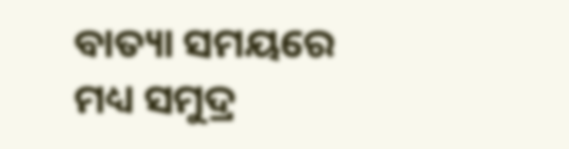ବାତ୍ୟା ସମୟରେ ମଧ୍ୟ ସମୁଦ୍ର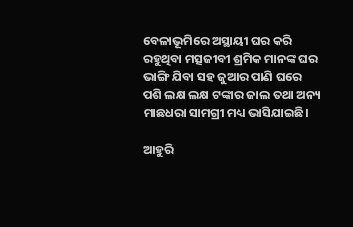ବେଳାଭୂମିରେ ଅସ୍ଥାୟୀ ଘର କରି ରହୁଥିବା ମତ୍ସଜୀବୀ ଶ୍ରମିକ ମାନଙ୍କ ଘର ଭାଙ୍ଗି ଯିବା ସହ ଜୁଆର ପାଣି ଘରେ ପଶି ଲକ୍ଷ ଲକ୍ଷ ଟଙ୍କାର ଜାଲ ତଥା ଅନ୍ୟ ମାଛଧରା ସାମଗ୍ରୀ ମଧ୍ୟ ଭାସିଯାଇଛି।

ଆହୁରି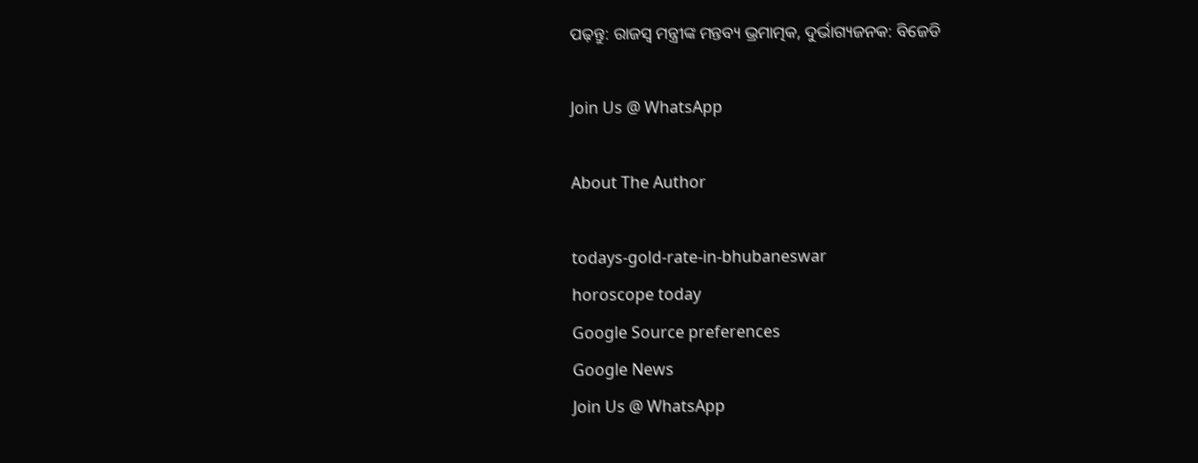ପଢ଼ନ୍ତୁ: ରାଜସ୍ୱ ମନ୍ତ୍ରୀଙ୍କ ମନ୍ତବ୍ୟ ଭ୍ରମାତ୍ମକ, ଦୁର୍ଭାଗ୍ୟଜନକ: ବିଜେଡି

Join Us @ WhatsApp

About The Author

todays-gold-rate-in-bhubaneswar
horoscope today
Google Source preferences
Google News
Join Us @ WhatsApp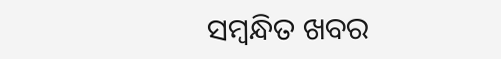ସମ୍ବନ୍ଧିତ ଖବର